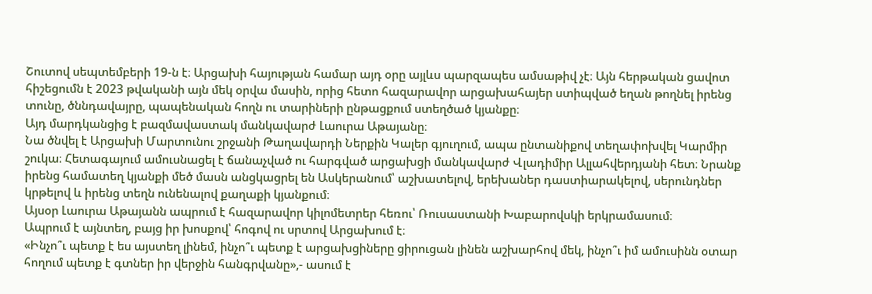Շուտով սեպտեմբերի 19-ն է։ Արցախի հայության համար այդ օրը այլևս պարզապես ամսաթիվ չէ։ Այն հերթական ցավոտ հիշեցումն է 2023 թվականի այն մեկ օրվա մասին, որից հետո հազարավոր արցախահայեր ստիպված եղան թողնել իրենց տունը, ծննդավայրը, պապենական հողն ու տարիների ընթացքում ստեղծած կյանքը։
Այդ մարդկանցից է բազմավաստակ մանկավարժ Լաուրա Աթայանը։
Նա ծնվել է Արցախի Մարտունու շրջանի Թաղավարդի Ներքին Կալեր գյուղում, ապա ընտանիքով տեղափոխվել Կարմիր շուկա։ Հետագայում ամուսնացել է ճանաչված ու հարգված արցախցի մանկավարժ Վլադիմիր Ալլահվերդյանի հետ։ Նրանք իրենց համատեղ կյանքի մեծ մասն անցկացրել են Ասկերանում՝ աշխատելով, երեխաներ դաստիարակելով, սերունդներ կրթելով և իրենց տեղն ունենալով քաղաքի կյանքում։
Այսօր Լաուրա Աթայանն ապրում է հազարավոր կիլոմետրեր հեռու՝ Ռուսաստանի Խաբարովսկի երկրամասում։
Ապրում է այնտեղ, բայց իր խոսքով՝ հոգով ու սրտով Արցախում է։
«Ինչո՞ւ պետք է ես այստեղ լինեմ, ինչո՞ւ պետք է արցախցիները ցիրուցան լինեն աշխարհով մեկ, ինչո՞ւ իմ ամուսինն օտար հողում պետք է գտներ իր վերջին հանգրվանը»,- ասում է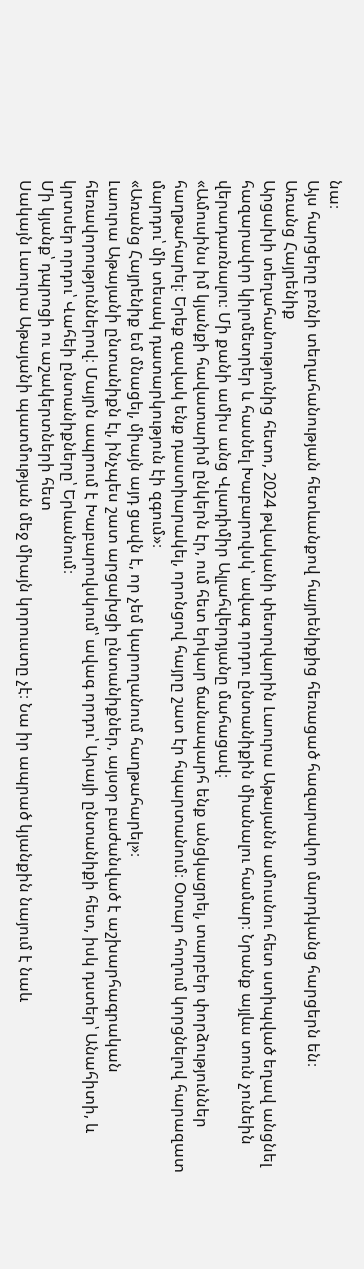նա։
Այս հարցերը բռնի տեղահանության հետևանքով հայրենիքից հեռացած հազարավոր մարդկանց հարցերն են։
Առանց Հայրենիք
Արցախի տեղահանությունից հետո, 2024 թվականի փետրվարին Լաուրա Աթայանն ամուսնու հետ ստիպված եղավ անցնել հազարավոր կիլոմետրեր և հասնել Խաբարովսկ՝ ավագ որդու ընտանիքին միանալու համար։ Նրանք այլևս տուն չունեին վերադառնալու։ Մի քանի ամիս անց Վլադիմիր Ալլահվերդյանը մահացավ։
«Ամուսինս իմ կյանքի հավատարիմ ընկերն էր, ում հետ երկար ճանապարհ ենք անցկացրել, տարբեր փորձություններ հաղթահարել։ Երեք զավակ ենք դաստիարակել, որոնցով հայրը շատ էր հպարտանում։ Օտար հողում կորցնելով հարազատ մարդու՝ մի տեսակ դատարկություն էի զգում»։
«Առանց Հայրենիք եմ մնացել, միայն այդ ցավն է, որ չեմ կարողանում հաղթահարել»։
Լաուրա Աթայանի ընտանիքն էլ, ինչպես շատ արցախցի ընտանիքներ, այսօր բաժանված է աշխարհագրական հեռավորություններով։ Մայրն ապրում է Խաբարովսկում՝ ավագ որդու՝ Արայի ընտանիքի հետ, իսկ դստեր՝ Անահիտի, և կրտսեր որդու՝ Վահեի ընտանիքները՝ Երևանում։
Մի կյանք՝ դպրոցի ու աշակերտների հետ
Սակայն Լաուրա Աթայանի պատմության մեջ միայն կորուստը չէ։ Նա իր ապրած կյանքին նայում է նաև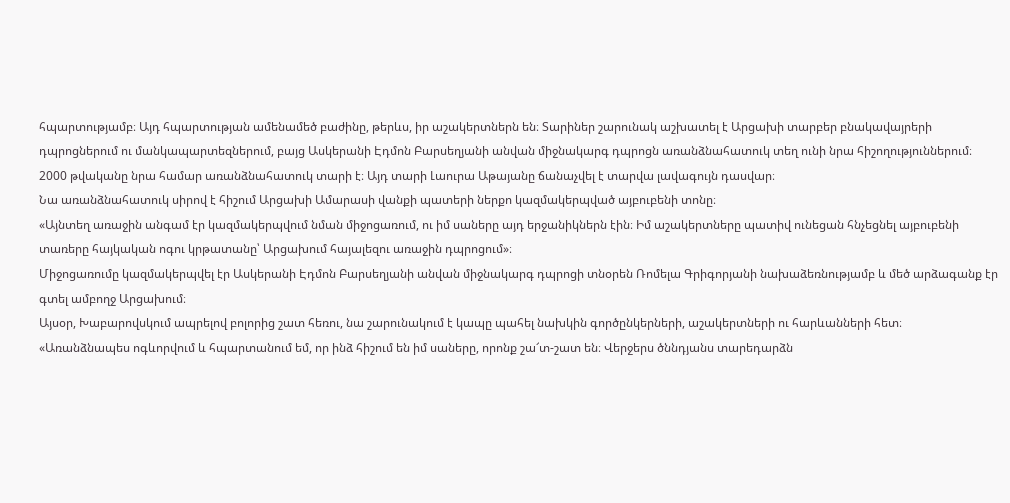հպարտությամբ։ Այդ հպարտության ամենամեծ բաժինը, թերևս, իր աշակերտներն են։ Տարիներ շարունակ աշխատել է Արցախի տարբեր բնակավայրերի դպրոցներում ու մանկապարտեզներում, բայց Ասկերանի Էդմոն Բարսեղյանի անվան միջնակարգ դպրոցն առանձնահատուկ տեղ ունի նրա հիշողություններում։
2000 թվականը նրա համար առանձնահատուկ տարի է։ Այդ տարի Լաուրա Աթայանը ճանաչվել է տարվա լավագույն դասվար։
Նա առանձնահատուկ սիրով է հիշում Արցախի Ամարասի վանքի պատերի ներքո կազմակերպված այբուբենի տոնը։
«Այնտեղ առաջին անգամ էր կազմակերպվում նման միջոցառում, ու իմ սաները այդ երջանիկներն էին։ Իմ աշակերտները պատիվ ունեցան հնչեցնել այբուբենի տառերը հայկական ոգու կրթատանը՝ Արցախում հայալեզու առաջին դպրոցում»։
Միջոցառումը կազմակերպվել էր Ասկերանի Էդմոն Բարսեղյանի անվան միջնակարգ դպրոցի տնօրեն Ռոմելա Գրիգորյանի նախաձեռնությամբ և մեծ արձագանք էր գտել ամբողջ Արցախում։
Այսօր, Խաբարովսկում ապրելով բոլորից շատ հեռու, նա շարունակում է կապը պահել նախկին գործընկերների, աշակերտների ու հարևանների հետ։
«Առանձնապես ոգևորվում և հպարտանում եմ, որ ինձ հիշում են իմ սաները, որոնք շա՜տ-շատ են։ Վերջերս ծննդյանս տարեդարձն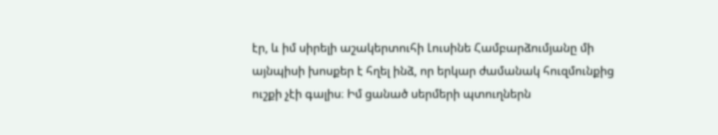էր, և իմ սիրելի աշակերտուհի Լուսինե Համբարձումյանը մի այնպիսի խոսքեր է հղել ինձ, որ երկար ժամանակ հուզմունքից ուշքի չէի գալիս։ Իմ ցանած սերմերի պտուղներն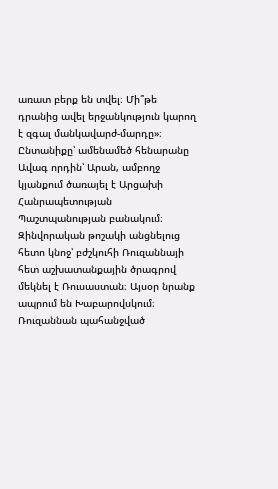առատ բերք են տվել։ Մի՞թե դրանից ավել երջանկություն կարող է զգալ մանկավարժ-մարդը»։
Ընտանիքը՝ ամենամեծ հենարանը
Ավագ որդին՝ Արան, ամբողջ կյանքում ծառայել է Արցախի Հանրապետության Պաշտպանության բանակում։ Զինվորական թոշակի անցնելուց հետո կնոջ՝ բժշկուհի Ռուզաննայի հետ աշխատանքային ծրագրով մեկնել է Ռուսաստան։ Այսօր նրանք ապրում են Խաբարովսկում։
Ռուզաննան պահանջված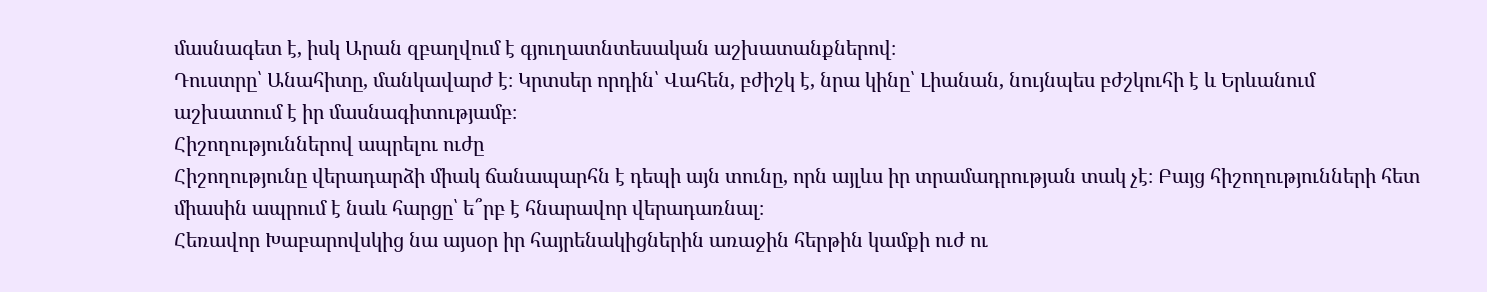մասնագետ է, իսկ Արան զբաղվում է գյուղատնտեսական աշխատանքներով։
Դուստրը՝ Անահիտը, մանկավարժ է։ Կրտսեր որդին՝ Վահեն, բժիշկ է, նրա կինը՝ Լիանան, նույնպես բժշկուհի է և Երևանում աշխատում է իր մասնագիտությամբ։
Հիշողություններով ապրելու ուժը
Հիշողությունը վերադարձի միակ ճանապարհն է դեպի այն տունը, որն այլևս իր տրամադրության տակ չէ։ Բայց հիշողությունների հետ միասին ապրում է նաև հարցը՝ ե՞րբ է հնարավոր վերադառնալ։
Հեռավոր Խաբարովսկից նա այսօր իր հայրենակիցներին առաջին հերթին կամքի ուժ ու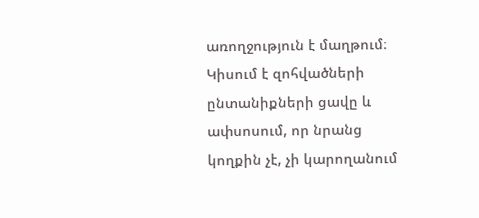առողջություն է մաղթում։
Կիսում է զոհվածների ընտանիքների ցավը և ափսոսում, որ նրանց կողքին չէ, չի կարողանում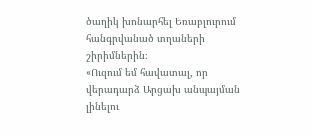ծաղիկ խոնարհել Եռաբլուրում հանգրվանած տղաների շիրիմներին։
«Ուզում եմ հավատալ, որ վերադարձ Արցախ անպայման լինելու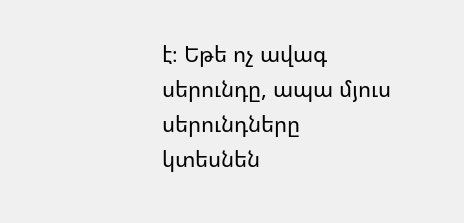է։ Եթե ոչ ավագ սերունդը, ապա մյուս սերունդները կտեսնեն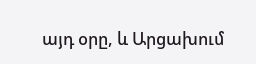այդ օրը, և Արցախում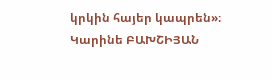կրկին հայեր կապրեն»։
Կարինե ԲԱԽՇԻՅԱՆ